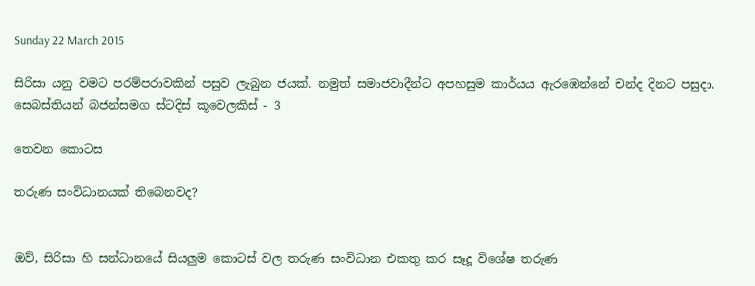Sunday 22 March 2015

සිරිසා යනු වමට පරම්පරාවකින් පසුව ලැබුන ජයක්. නමුත් සමාජවාදීන්ට අපහසුම කාර්යය ඇරඹෙන්නේ චන්ද දිනට පසුදා. සෙබස්තියන් බජන්සමග ස්ටදිස් කූවෙලකිස් - 3

තෙවන කොටස

තරුණ සංවිධානයක් තිබෙනවද?


ඔව්, සිරිසා හි සන්ධානයේ සියලුම කොටස් වල තරුණ සංවිධාන එකතු කර සෑදූ විශේෂ තරුණ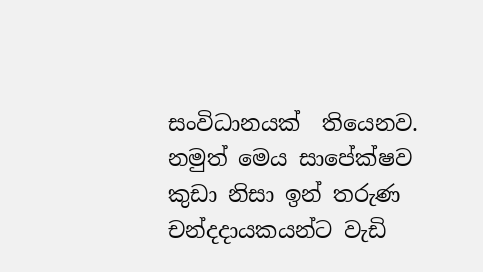සංවිධානයක්  තියෙනව. නමුත් මෙය සාපේක්ෂව කුඩා නිසා ඉන් තරුණ චන්දදායකයන්ට වැඩි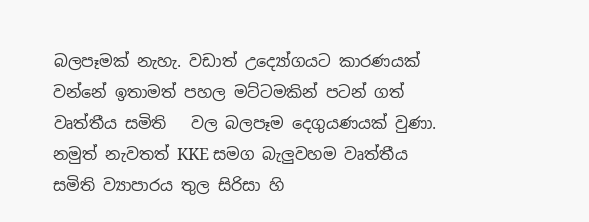බලපෑමක් නැහැ. වඩාත් උද්‍යෝගයට කාරණයක් වන්නේ ඉතාමත් පහල මට්ටමකින් පටන් ගත්  වෘත්තීය සමිති   වල බලපෑම දෙගුයණයක් වුණා. නමුත් නැවතත් KKE සමග බැලුවහම වෘත්තීය සමිති ව්‍යාපාරය තුල සිරිසා හි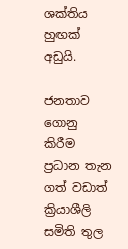ශක්තිය හුඟක් අඩුයි.

ජනතාව ගොනු කිරීම ප්‍රධාන තැන ගත් වඩාත් ක්‍රියාශීලි සමිති තුල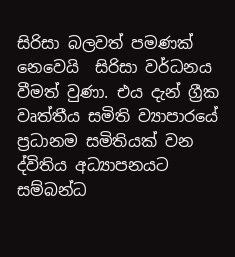සිරිසා බලවත් පමණක් නෙවෙයි  සිරිසා වර්ධනය වීමත් වුණා. එය දැන් ග්‍රීක වෘත්තීය සමිති ව්‍යාපාරයේ ප්‍රධානම සමිතියක් වන  ද්විතිය අධ්‍යාපනයට සම්බන්ධ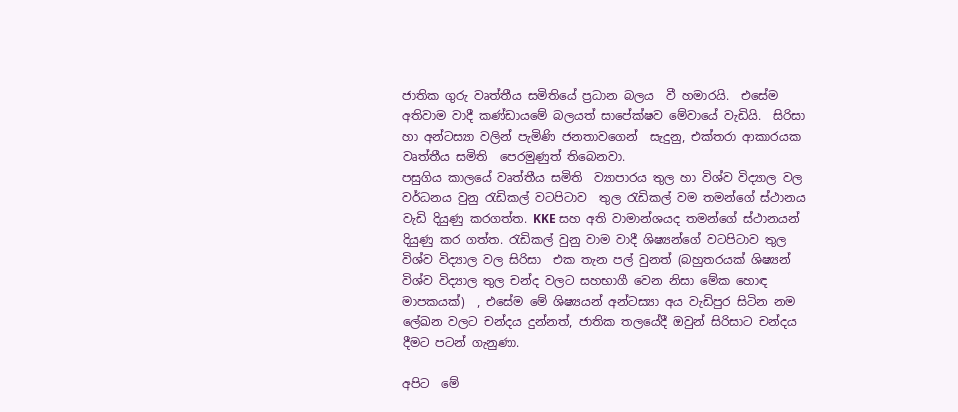ජාතික ගුරු වෘත්තීය සමිතියේ ප්‍රධාන බලය  වී හමාරයි.  එසේම අතිවාම වාදී කණ්ඩායමේ බලයත් සාපේක්ෂව මේවායේ වැඩියි.  සිරිසා  හා අන්ටස්‍යා වලින් පැමිණි ජනතාවගෙන්  සැදුනු, එක්තරා ආකාරයක වෘත්තීය සමිති  පෙරමුණුත් තිබෙනවා.
පසුගිය කාලයේ වෘත්තීය සමිති  ව්‍යාපාරය තුල හා විශ්ව විද්‍යාල වල වර්ධනය වුනු රැඩිකල් වටපිටාව  තුල රැඩිකල් වම තමන්ගේ ස්ථානය වැඩි දියුණු කරගත්ත. KKE සහ අති වාමාන්ශයද තමන්ගේ ස්ථානයන් දියුණු කර ගත්ත. රැඩිකල් වුනු වාම වාදී ශිෂ්‍යන්ගේ වටපිටාව තුල විශ්ව විද්‍යාල වල සිරිසා  එක තැන පල් වුනත් (බහුතරයක් ශිෂ්‍යන් විශ්ව විද්‍යාල තුල චන්ද වලට සහභාගී වෙන නිසා මේක හොඳ මාපකයක්)  , එසේම මේ ශිෂ්‍යයන් අන්ටස්‍යා අය වැඩිපුර සිටින නම ලේඛන වලට චන්දය දුන්නත්, ජාතික තලයේදී ඔවුන් සිරිසාට චන්දය දීමට පටන් ගැනුණා.

අපිට  මේ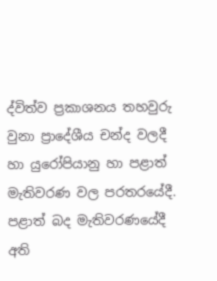ද්විත්ව ප්‍රකාශනය තහවුරු වුනා ප්‍රාදේශීය චන්ද වලදී හා යුරෝපියානු හා පළාත්  මැතිවරණ වල පරතරයේදී. පළාත් බද මැතිවරණයේදී අති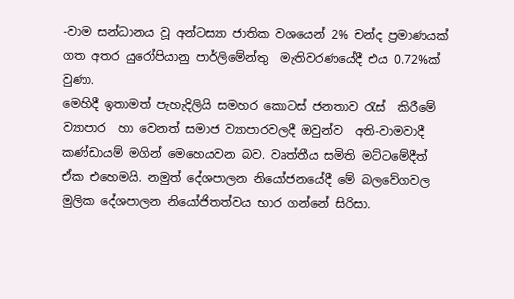-වාම සන්ධානය වූ අන්ටස්‍යා ජාතික වශයෙන් 2% චන්ද ප්‍රමාණයක් ගත අතර යුරෝපියානු පාර්ලිමේන්තු  මැතිවරණයේදී එය 0.72%ක් වුණා.
මෙහිදී ඉතාමත් පැහැදිලියි සමහර කොටස් ජනතාව රැස්  කිරීමේ ව්‍යාපාර  හා වෙනත් සමාජ ව්‍යාපාරවලදී ඔවුන්ව  අති-වාමවාදී කණ්ඩායම් මගින් මෙහෙයවන බව. වෘත්තීය සමිති මට්ටමේදීත් ඒක එහෙමයි. නමුත් දේශපාලන නියෝජනයේදී මේ බලවේගවල මුලික දේශපාලන නියෝජිතත්වය භාර ගන්නේ සිරිසා.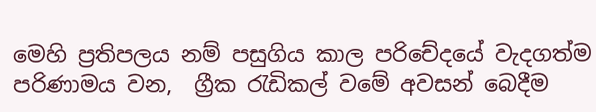මෙහි ප්‍රතිපලය නම් පසුගිය කාල පරිචේදයේ වැදගත්ම පරිණාමය වන,  ග්‍රීක රැඩිකල් වමේ අවසන් බෙදීම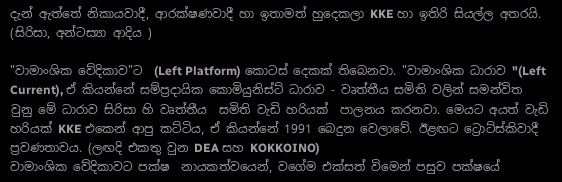දැන් ඇත්තේ නිකායවාදී, ආරක්ෂණවාදී හා ඉතාමත් හුදෙකලා KKE හා ඉතිරි සියල්ල අතරයි. (සිරිසා, අන්ටස්‍යා ආදිය )

"වාමාංශික වේදිකාව"ට  (Left Platform) කොටස් දෙකක් තිබෙනවා. "වාමාංශික ධාරාව "(Left Current), ඒ කියන්නේ සම්ප්‍රදායික කොමියුනිස්ට් ධාරාව - වෘත්තීය සමිති වලින් සමන්විත වුනු මේ ධාරාව සිරිසා හි වෘත්තීය  සමිති වැඩි හරියක්  පාලනය කරනවා. මෙයට අයත් වැඩි හරියක් KKE එකෙන් ආපු කට්ටිය, ඒ කියන්නේ 1991 බෙදුන වෙලාවේ. ඊළඟට ට්‍රොට්ස්කිවාදී ප්‍රවණතාවය. (ලඟදි එකතු වුන DEA සහ KOKKOINO)
වාමාංශික වේදිකාවට පක්ෂ  නායකත්වයෙන්, වගේම එක්සත් විමෙන් පසුව පක්ෂයේ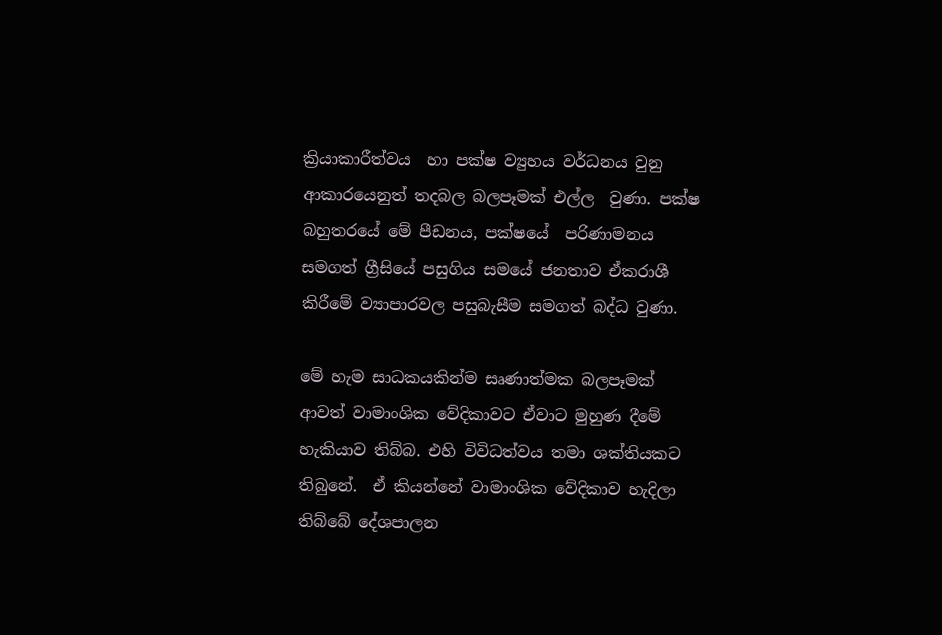ක්‍රියාකාරීත්වය  හා පක්ෂ ව්‍යුහය වර්ධනය වුනු ආකාරයෙනුත් තදබල බලපෑමක් එල්ල  වුණා. පක්ෂ බහුතරයේ මේ පීඩනය, පක්ෂයේ  පරිණාමනය සමගත් ග්‍රීසියේ පසුගිය සමයේ ජනතාව ඒකරාශී කිරීමේ ව්‍යාපාරවල පසුබැසීම සමගත් බද්ධ වුණා.

මේ හැම සාධකයකින්ම සෘණාත්මක බලපෑමක් ආවත් වාමාංශික වේදිකාවට ඒවාට මුහුණ දීමේ හැකියාව තිබ්බ. එහි විවිධත්වය තමා ශක්තියකට තිබුනේ.  ඒ කියන්නේ වාමාංශික වේදිකාව හැදිලා තිබ්බේ දේශපාලන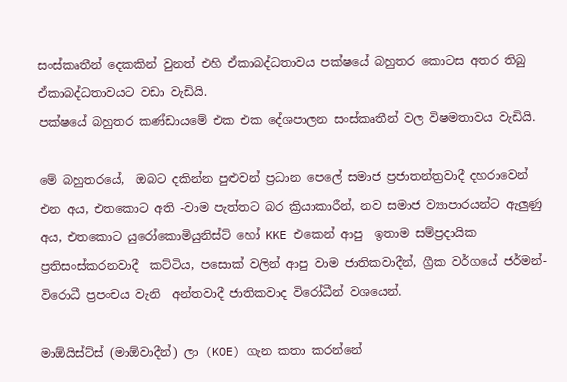සංස්කෘතීන් දෙකකින් වුනත් එහි ඒකාබද්ධතාවය පක්ෂයේ බහුතර කොටස අතර තිබු ඒකාබද්ධතාවයට වඩා වැඩියි.
පක්ෂයේ බහුතර කණ්ඩායමේ එක එක දේශපාලන සංස්කෘතීන් වල විෂමතාවය වැඩියි.

මේ බහුතරයේ,  ඔබට දකින්න පුළුවන් ප්‍රධාන පෙලේ සමාජ ප්‍රජාතන්ත්‍රවාදී දහරාවෙන් එන අය, එතකොට අති -වාම පැත්තට බර ක්‍රියාකාරීන්, නව සමාජ ව්‍යාපාරයන්ට ඇලුණු අය, එතකොට යුරෝකොමියුනිස්ට් හෝ KKE එකෙන් ආපු  ඉතාම සම්ප්‍රදායික ප්‍රතිසංස්කරනවාදී  කට්ටිය, පසොක් වලින් ආපු වාම ජාතිකවාදීන්, ග්‍රීක වර්ගයේ ජර්මන්-විරොධී ප්‍රපංචය වැනි  අන්තවාදී ජාතිකවාද විරෝධීන් වශයෙන්.

මාඕයිස්ට්ස් (මාඕවාදීන්) ලා (KOE) ගැන කතා කරන්නේ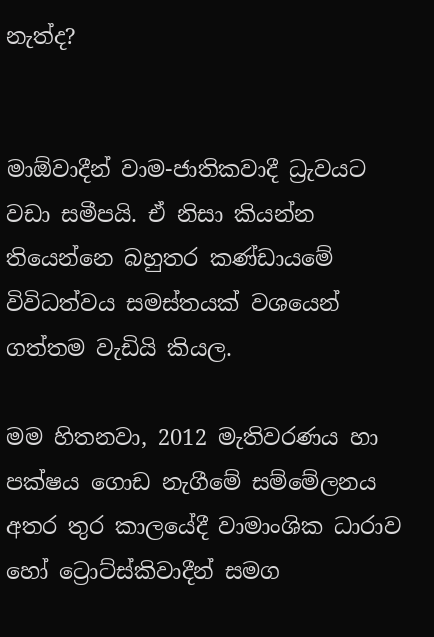නැත්ද?


මාඕවාදීන් වාම-ජාතිකවාදී ධ්‍රැවයට වඩා සමීපයි. ඒ නිසා කියන්න තියෙන්නෙ බහුතර කණ්ඩායමේ විවිධත්වය සමස්තයක් වශයෙන් ගත්තම වැඩියි කියල.

මම හිතනවා, 2012 මැතිවරණය හා පක්ෂය ගොඩ නැගීමේ සම්මේලනය  අතර තුර කාලයේදී වාමාංශික ධාරාව හෝ ට්‍රොට්ස්කිවාදීන් සමග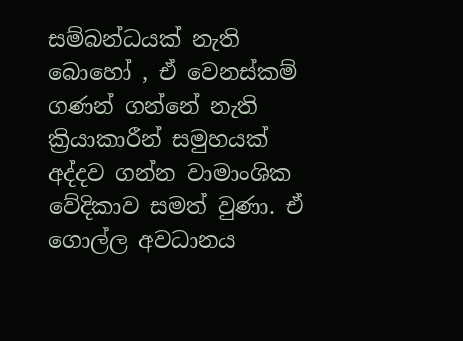සම්බන්ධයක් නැති බොහෝ , ඒ වෙනස්කම් ගණන් ගන්නේ නැති ක්‍රියාකාරීන් සමුහයක් අද්දව ගන්න වාමාංශික වේදිකාව සමත් වුණා. ඒ ගොල්ල අවධානය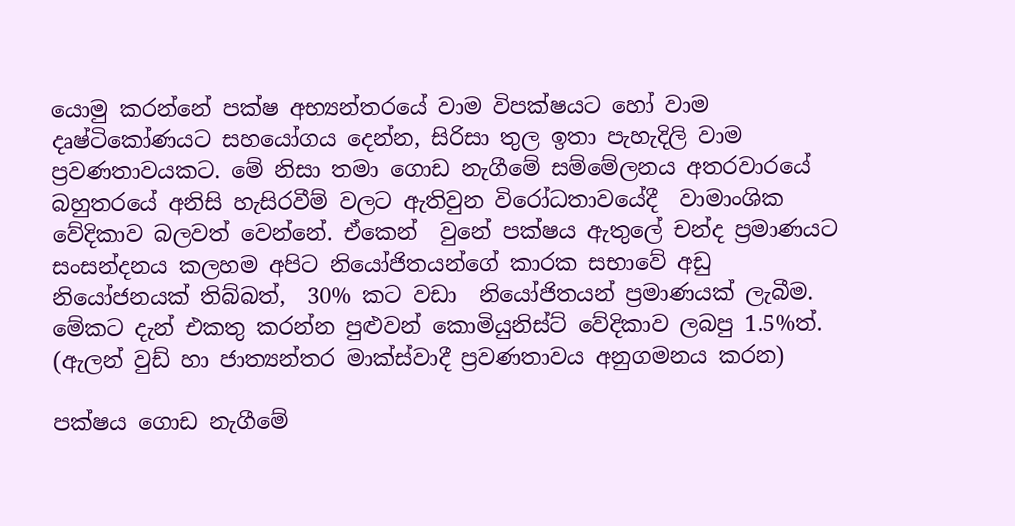යොමු කරන්නේ පක්ෂ අභ්‍යන්තරයේ වාම විපක්ෂයට හෝ වාම  දෘෂ්ටිකෝණයට සහයෝගය දෙන්න, සිරිසා තුල ඉතා පැහැදිලි වාම ප්‍රවණතාවයකට. මේ නිසා තමා ගොඩ නැගීමේ සම්මේලනය අතරවාරයේ බහුතරයේ අනිසි හැසිරවීම් වලට ඇතිවුන විරෝධතාවයේදී  වාමාංශික වේදිකාව බලවත් වෙන්නේ. ඒකෙන්  වුනේ පක්ෂය ඇතුලේ චන්ද ප්‍රමාණයට සංසන්දනය කලහම අපිට නියෝජිතයන්ගේ කාරක සභාවේ අඩු නියෝජනයක් තිබ්බත්,  30% කට වඩා  නියෝජිතයන් ප්‍රමාණයක් ලැබීම. මේකට දැන් එකතු කරන්න පුළුවන් කොමියුනිස්ට් වේදිකාව ලබපු 1.5%ත්. (ඇලන් වුඩ් හා ජාත්‍යන්තර මාක්ස්වාදී ප්‍රවණතාවය අනුගමනය කරන)

පක්ෂය ගොඩ නැගීමේ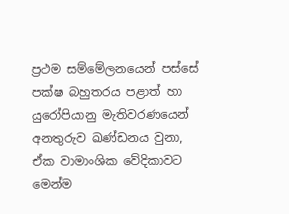ප්‍රථම සම්මේලනයෙන් පස්සේ පක්ෂ බහුතරය පළාත් හා යුරෝපියානු මැතිවරණයෙන් අනතුරුව ඛණ්ඩනය වුනා, ඒක වාමාංශික වේදිකාවට මෙන්ම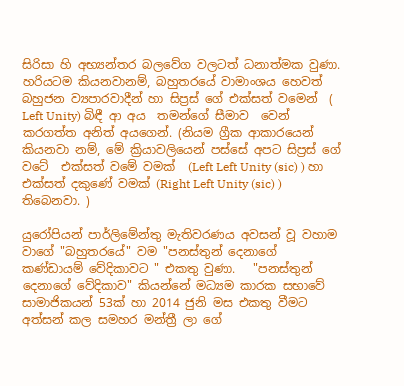සිරිසා හි අභ්‍යන්තර බලවේග වලටත් ධනාත්මක වුණා.  හරියටම කියනවානම්, බහුතරයේ වාමාංශය හෙවත්  බහුජන ව්‍යපාරවාදීන් හා සිප්‍රස් ගේ එක්සත් වමෙන්  ( Left Unity) බිඳී ආ අය  තමන්ගේ සීමාව  වෙන් කරගත්ත අනිත් අයගෙන්. (නියම ග්‍රීක ආකාරයෙන් කියනවා නම්, මේ ක්‍රියාවලියෙන් පස්සේ අපට සිප්‍රස් ගේ වටේ  එක්සත් වමේ වමක්  (Left Left Unity (sic) ) හා එක්සත් දකුණේ වමක් (Right Left Unity (sic) ) තිබෙනවා. )

යුරෝපියන් පාර්ලිමේන්තු මැතිවරණය අවසන් වූ වහාම වාගේ "බහුතරයේ" වම "පනස්තුන් දෙනාගේ කණ්ඩායම් වේදිකාවට " එකතු වුණා.   "පනස්තුන් දෙනාගේ වේදිකාව" කියන්නේ මධ්‍යම කාරක සභාවේ සාමාජිකයන් 53ක් හා 2014 ජුනි මස එකතු වීමට අත්සන් කල සමහර මන්ත්‍රී ලා ගේ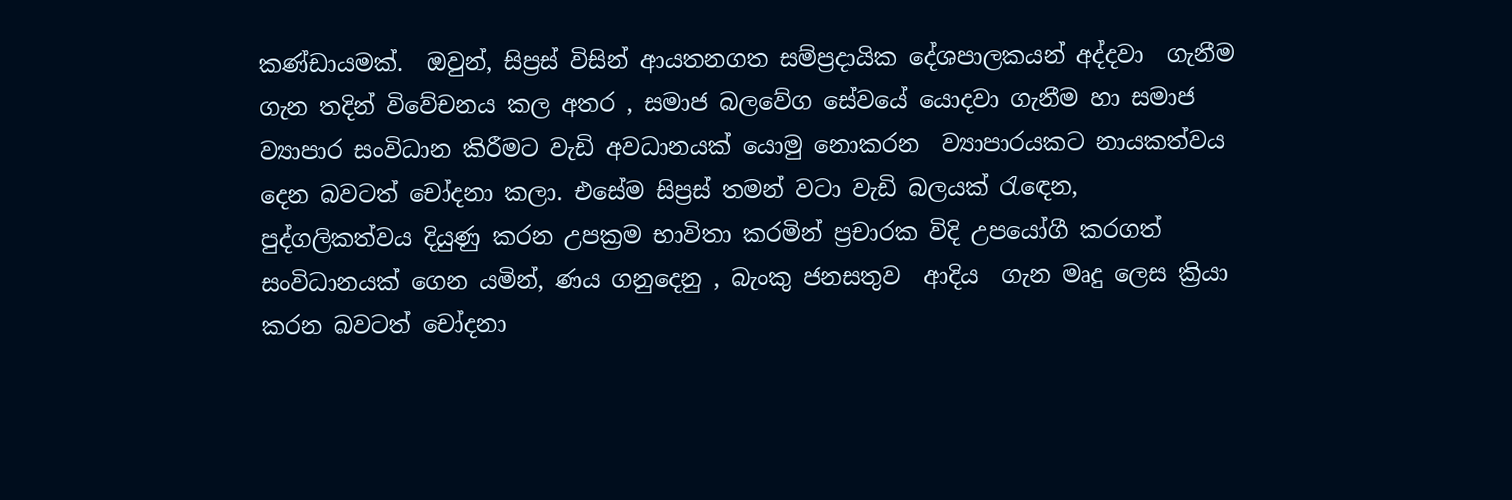කණ්ඩායමක්.  ඔවුන්, සිප්‍රස් විසින් ආයතනගත සම්ප්‍රදායික දේශපාලකයන් අද්දවා  ගැනීම ගැන තදින් විවේචනය කල අතර , සමාජ බලවේග සේවයේ යොදවා ගැනීම හා සමාජ  ව්‍යාපාර සංවිධාන කිරීමට වැඩි අවධානයක් යොමු නොකරන  ව්‍යාපාරයකට නායකත්වය දෙන බවටත් චෝදනා කලා. එසේම සිප්‍රස් තමන් වටා වැඩි බලයක් රැඳෙන,  පුද්ගලිකත්වය දියුණු කරන උපක්‍රම භාවිතා කරමින් ප්‍රචාරක විදි උපයෝගී කරගත් සංවිධානයක් ගෙන යමින්, ණය ගනුදෙනු , බැංකු ජනසතුව  ආදිය  ගැන මෘදු ලෙස ක්‍රියා කරන බවටත් චෝදනා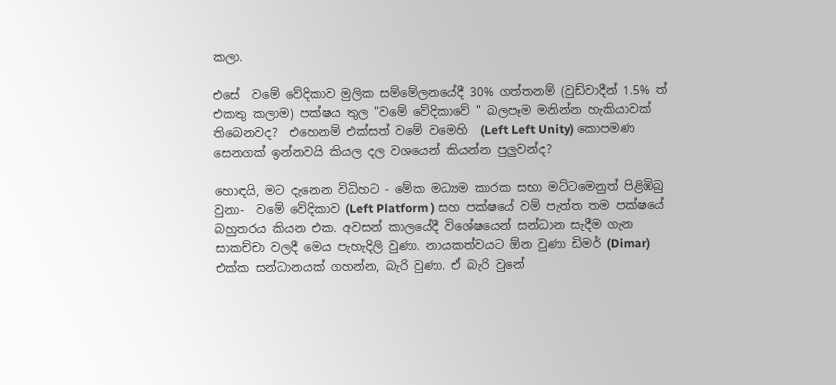කලා.

එසේ  වමේ වේදිකාව මුලික සම්මේලනයේදී 30% ගත්තනම් (වුඩ්වාදීන් 1.5% ත් එකතු කලාම) පක්ෂය තුල "වමේ වේදිකාවේ " බලපෑම මනින්න හැකියාවක් තිබෙනවද?  එහෙනම් එක්සත් වමේ වමෙහි  (Left Left Unity) කොපමණ සෙනගක් ඉන්නවයි කියල දල වශයෙන් කියන්න පුලුවන්ද?

හොඳයි, මට දැනෙන විධිහට - මේක මධ්‍යම කාරක සභා මට්ටමෙනුත් පිළිඹිබු වුනා-  වමේ වේදිකාව (Left Platform ) සහ පක්ෂයේ වම් පැත්ත තම පක්ෂයේ බහුතරය කියන එක. අවසන් කාලයේදී විශේෂයෙන් සන්ධාන සැදීම ගැන සාකච්චා වලදී මෙය පැහැදිලි වුණා. නායකත්වයට ඕන වුණා ඩිමර් (Dimar) එක්ක සන්ධානයක් ගහන්න, බැරි වුණා. ඒ බැරි වුනේ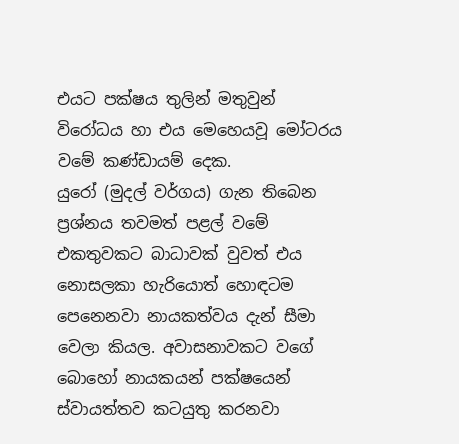එයට පක්ෂය තුලින් මතුවුන් විරෝධය හා එය මෙහෙයවූ මෝටරය වමේ කණ්ඩායම් දෙක.
යුරෝ (මුදල් වර්ගය) ගැන තිබෙන ප්‍රශ්නය තවමත් පළල් වමේ එකතුවකට බාධාවක් වුවත් එය නොසලකා හැරියොත් හොඳටම පෙනෙනවා නායකත්වය දැන් සීමා වෙලා කියල. අවාසනාවකට වගේ බොහෝ නායකයන් පක්ෂයෙන් ස්වායත්තව කටයුතු කරනවා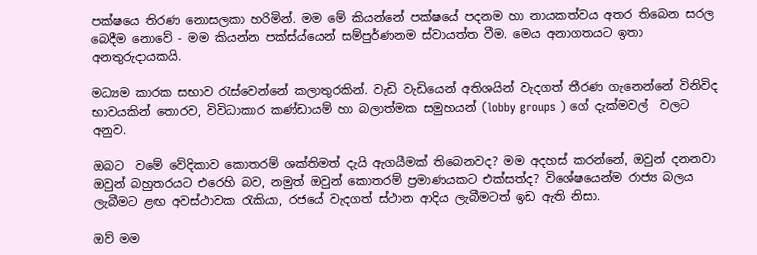පක්ෂයෙ තිරණ නොසලකා හරිමින්. මම මේ කියන්නේ පක්ෂයේ පදනම හා නායකත්වය අතර තිබෙන සරල බෙදීම නොවේ - මම කියන්න පක්ස්ය්යෙන් සම්පුර්ණනම ස්වායත්ත වීම. මෙය අනාගතයට ඉතා අනතුරුදායකයි.

මධ්‍යම කාරක සභාව රැස්වෙන්නේ කලාතුරකින්. වැඩි වැඩියෙන් අතිශයින් වැදගත් තීරණ ගැනෙන්නේ විනිවිද භාවයකින් තොරව, විවිධාකාර කණ්ඩායම් හා බලාත්මක සමුහයන් (lobby groups ) ගේ දැක්මවල්  වලට අනුව.

ඔබට  වමේ වේදිකාව කොතරම් ශක්තිමත් දැයි ඇගයීමක් තිබෙනවද? මම අදහස් කරන්නේ, ඔවුන් දනනවා ඔවුන් බහුතරයට එරෙහි බව, නමුත් ඔවුන් කොතරම් ප්‍රමාණයකට එක්සත්ද? විශේෂයෙන්ම රාජ්‍ය බලය ලැබීමට ළඟ අවස්ථාවක රැකියා, රජයේ වැදගත් ස්ථාන ආදිය ලැබීමටත් ඉඩ ඇති නිසා.

ඔව් මම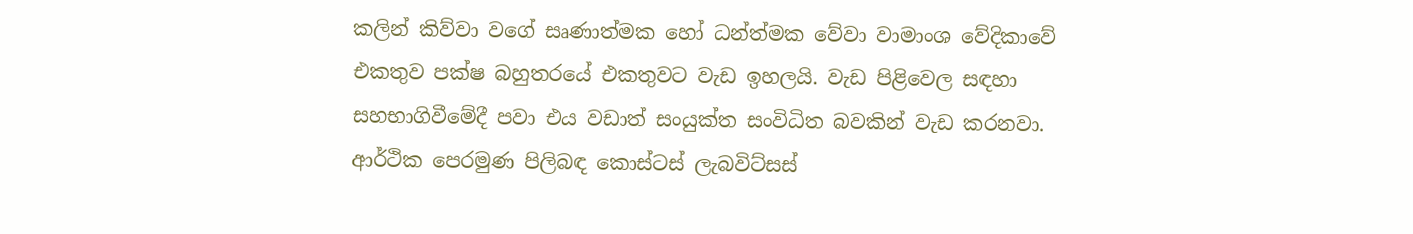කලින් කිව්වා වගේ සෘණාත්මක හෝ ධන්ත්මක වේවා වාමාංශ වේදිකාවේ එකතුව පක්ෂ බහුතරයේ එකතුවට වැඩ ඉහලයි. වැඩ පිළිවෙල සඳහා සහභාගිවීමේදී පවා එය වඩාත් සංයුක්ත සංවිධිත බවකින් වැඩ කරනවා. ආර්ථික පෙරමුණ පිලිබඳ කොස්ටස් ලැබවිට්සස්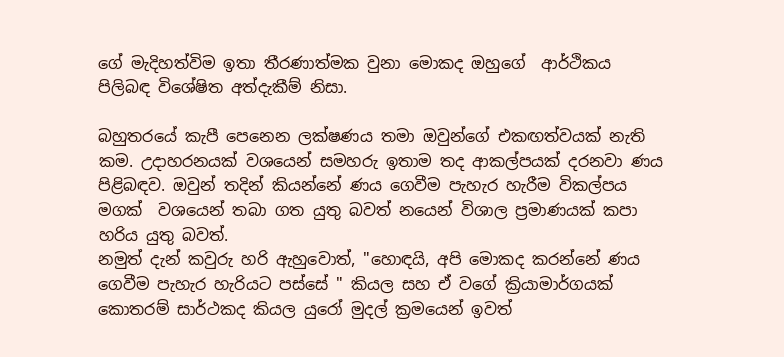ගේ මැදිහත්විම ඉතා තීරණාත්මක වුනා මොකද ඔහුගේ  ආර්ථිකය පිලිබඳ විශේෂිත අත්දැකීම් නිසා.

බහුතරයේ කැපී පෙනෙන ලක්ෂණය තමා ඔවුන්ගේ එකඟත්වයක් නැති කම. උදාහරනයක් වශයෙන් සමහරු ඉතාම තද ආකල්පයක් දරනවා ණය පිළිබඳව. ඔවුන් තදින් කියන්නේ ණය ගෙවීම පැහැර හැරීම විකල්පය මගක්  වශයෙන් තබා ගත යුතු බවත් නයෙන් විශාල ප්‍රමාණයක් කපා හරිය යුතු බවත්.
නමුත් දැන් කවුරු හරි ඇහුවොත්, "හොඳයි, අපි මොකද කරන්නේ ණය ගෙවීම පැහැර හැරියට පස්සේ " කියල සහ ඒ වගේ ක්‍රියාමාර්ගයක් කොතරම් සාර්ථකද කියල යුරෝ මුදල් ක්‍රමයෙන් ඉවත්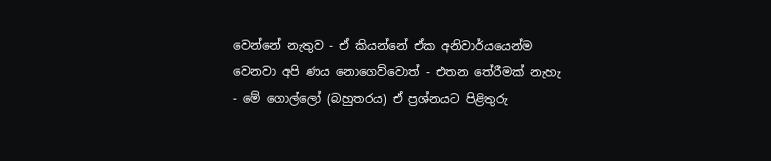වෙන්නේ නැතුව - ඒ කියන්නේ ඒක අනිවාර්යයෙන්ම වෙනවා අපි ණය නොගෙව්වොත් - එතන තේරීමක් නැහැ - මේ ගොල්ලෝ (බහුතරය) ඒ ප්‍රශ්නයට පිළිතුරු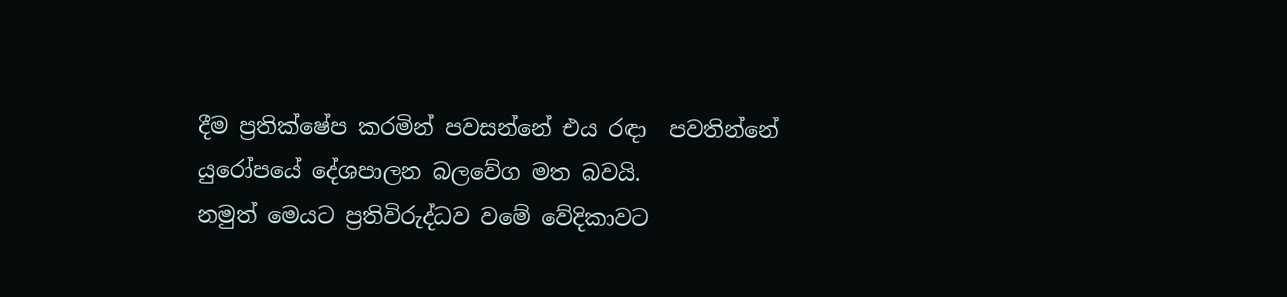දීම ප්‍රතික්ෂේප කරමින් පවසන්නේ එය රඳා  පවතින්නේ යුරෝපයේ දේශපාලන බලවේග මත බවයි.
නමුත් මෙයට ප්‍රතිවිරුද්ධව වමේ වේදිකාවට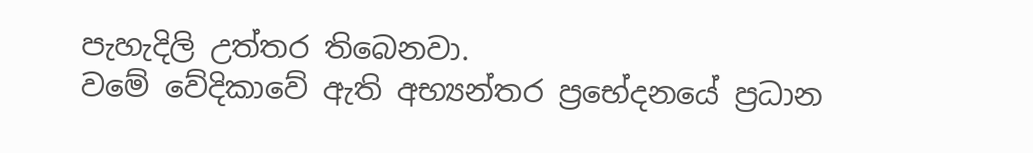පැහැදිලි උත්තර තිබෙනවා.
වමේ වේදිකාවේ ඇති අභ්‍යන්තර ප්‍රභේදනයේ ප්‍රධාන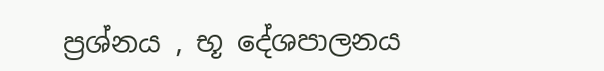ප්‍රශ්නය , භූ දේශපාලනය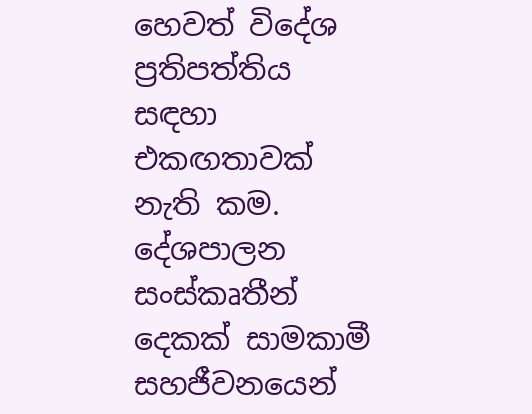හෙවත් විදේශ ප්‍රතිපත්තිය සඳහා එකඟතාවක් නැති කම. දේශපාලන සංස්කෘතීන් දෙකක් සාමකාමී සහජීවනයෙන්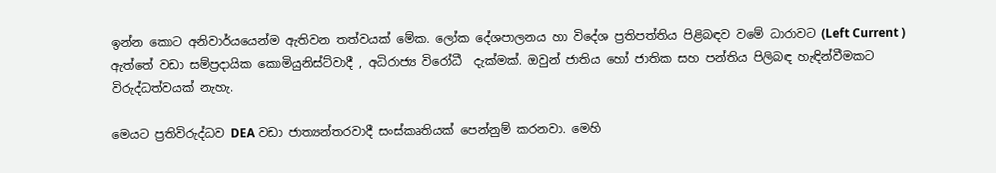ඉන්න කොට අනිවාර්යයෙන්ම ඇතිවන තත්වයක් මේක. ලෝක දේශපාලනය හා විදේශ ප්‍රතිපත්තිය පිළිබඳව වමේ ධාරාවට (Left Current ) ඇත්තේ වඩා සම්ප්‍රදායික කොමියුනිස්ට්වාදී , අධිරාජ්‍ය විරෝධී  දැක්මක්. ඔවුන් ජාතිය හෝ ජාතික සහ පන්තිය පිලිබඳ හැඳින්වීමකට විරුද්ධත්වයක් නැහැ.

මෙයට ප්‍රතිවිරුද්ධව DEA වඩා ජාත්‍යන්තරවාදී සංස්කෘතියක් පෙන්නුම් කරනවා. මෙහි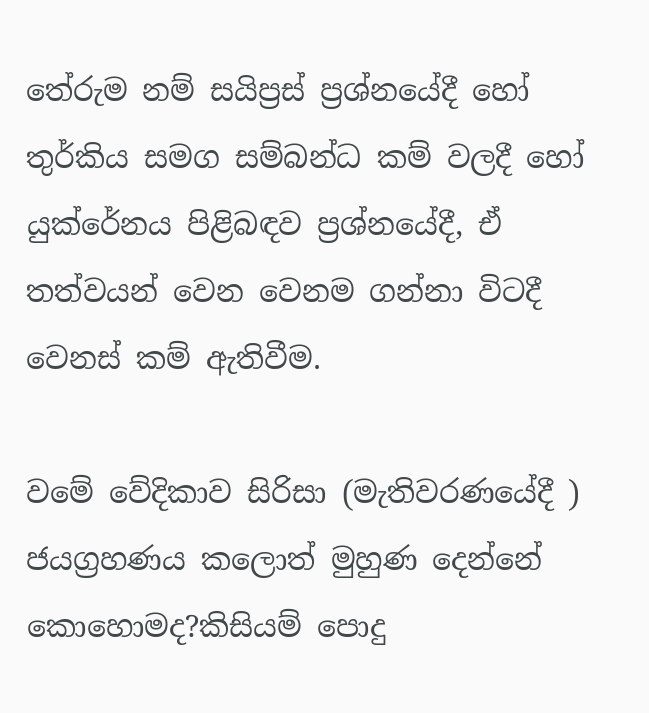තේරුම නම් සයිප්‍රස් ප්‍රශ්නයේදී හෝ තුර්කිය සමග සම්බන්ධ කම් වලදී හෝ යුක්රේනය පිළිබඳව ප්‍රශ්නයේදී, ඒ තත්වයන් වෙන වෙනම ගන්නා විටදී වෙනස් කම් ඇතිවීම.

වමේ වේදිකාව සිරිසා (මැතිවරණයේදී )  ජයග්‍රහණය කලොත් මුහුණ දෙන්නේ කොහොමද?කිසියම් පොදු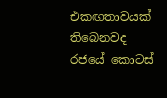එකඟතාවයක් තිබෙනවද රජයේ කොටස්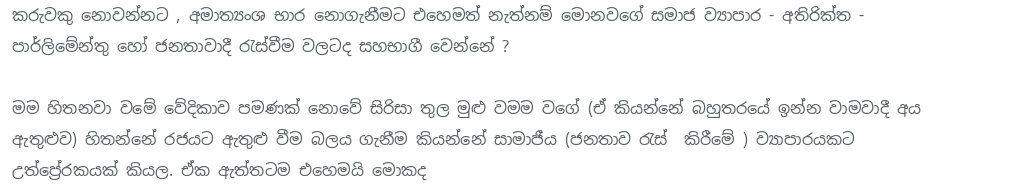කරුවකු නොවන්නට , අමාත්‍යංශ භාර නොගැනීමට එහෙමත් නැත්නම් මොනවගේ සමාජ ව්‍යාපාර - අතිරික්ත - පාර්ලිමේන්තු හෝ ජනතාවාදී රැස්වීම වලටද සහභාගී වෙන්නේ ?

මම හිතනවා වමේ වේදිකාව පමණක් නොවේ සිරිසා තුල මුළු වමම වගේ (ඒ කියන්නේ බහුතරයේ ඉන්න වාමවාදී අය ඇතුළුව) හිතන්නේ රජයට ඇතුළු වීම බලය ගැනීම කියන්නේ සාමාජීය (ජනතාව රැස්  කිරීමේ ) ව්‍යාපාරයකට   උත්ප්‍රේරකයක් කියල. ඒක ඇත්තටම එහෙමයි මොකද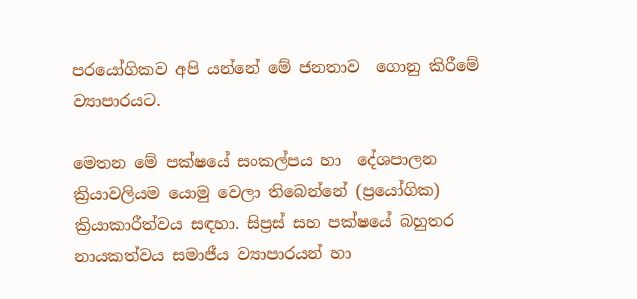පරයෝගිකව අපි යන්නේ මේ ජනතාව  ගොනු කිරීමේ ව්‍යාපාරයට.

මෙතන මේ පක්ෂයේ සංකල්පය හා  දේශපාලන ක්‍රියාවලියම යොමු වෙලා තිබෙන්නේ (ප්‍රයෝගික) ක්‍රියාකාරීත්වය සඳහා. සිප්‍රස් සහ පක්ෂයේ බහුතර නායකත්වය සමාජීය ව්‍යාපාරයන් හා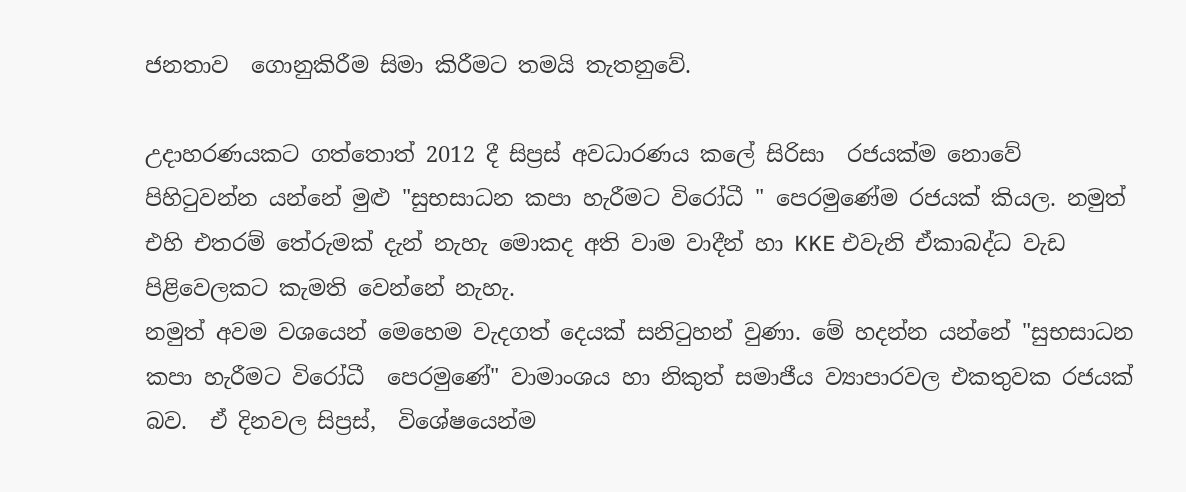ජනතාව  ගොනුකිරීම සිමා කිරීමට තමයි තැතනුවේ.

උදාහරණයකට ගත්තොත් 2012 දී සිප්‍රස් අවධාරණය කලේ සිරිසා  රජයක්ම නොවේ පිහිටුවන්න යන්නේ මුළු "සුභසාධන කපා හැරීමට විරෝධී " පෙරමුණේම රජයක් කියල. නමුත් එහි එතරම් තේරුමක් දැන් නැහැ මොකද අති වාම වාදීන් හා KKE එවැනි ඒකාබද්ධ වැඩ පිළිවෙලකට කැමති වෙන්නේ නැහැ.
නමුත් අවම වශයෙන් මෙහෙම වැදගත් දෙයක් සනිටුහන් වුණා. මේ හදන්න යන්නේ "සුභසාධන කපා හැරීමට විරෝධී  පෙරමුණේ" වාමාංශය හා නිකුත් සමාජීය ව්‍යාපාරවල එකතුවක රජයක් බව.  ඒ දිනවල සිප්‍රස්,  විශේෂයෙන්ම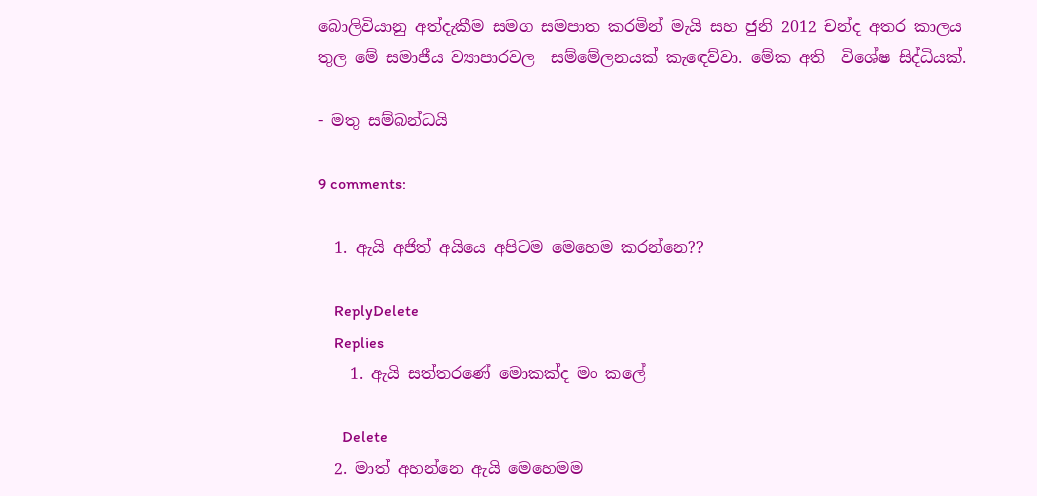බොලිවියානු අත්දැකීම සමග සමපාත කරමින් මැයි සහ ජුනි 2012 චන්ද අතර කාලය තුල මේ සමාජීය ව්‍යාපාරවල  සම්මේලනයක් කැඳෙව්වා. මේක අති  විශේෂ සිද්ධියක්.

- මතු සම්බන්ධයි

9 comments:

  1. ඇයි අජිත් අයියෙ අපිටම මෙහෙම කරන්නෙ??

    ReplyDelete
    Replies
    1. ඇයි සත්තරණේ මොකක්ද මං කලේ

      Delete
  2. මාත් අහන්නෙ ඇයි මෙහෙමම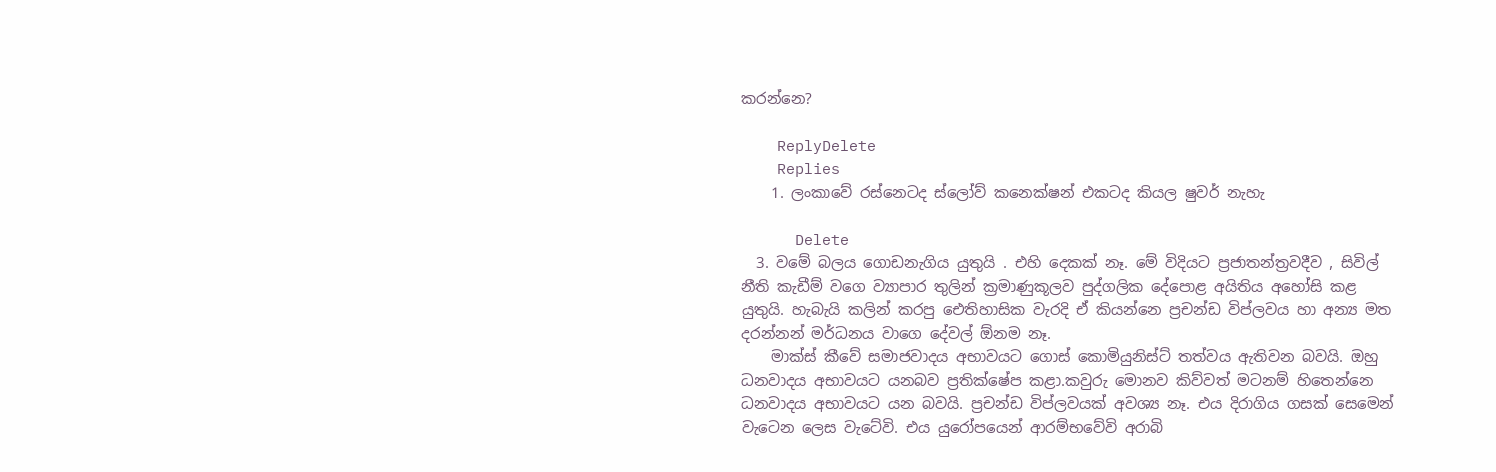කරන්නෙ?

    ReplyDelete
    Replies
    1. ලංකාවේ රස්නෙටද ස්ලෝව් කනෙක්ෂන් එකටද කියල ෂුවර් නැහැ

      Delete
  3. වමේ බලය ගොඩනැගිය යුතුයි . එහි දෙකක් නෑ. මේ විදියට ප්‍රජාතන්ත්‍රවදීව , සිවිල් නීති කැඩීම් වගෙ ව්‍යාපාර තුලින් ක්‍රමාණුකූලව පුද්ගලික දේපොළ අයිතිය අහෝසි කළ යුතුයි. හැබැ‍යි කලින් කරපු ඓතිහාසික වැරදි ඒ කියන්නෙ ප්‍රචන්ඩ විප්ලවය හා අන්‍ය මත දරන්නන් මර්ධනය වාගෙ දේවල් ඕනම නෑ.
    මාක්ස් කීවේ සමාජවාදය අභාවයට ගොස් කොමියුනිස්ට් තත්වය ඇතිවන බවයි. ඔහු ධනවාදය අභාවයට යනබව ප්‍රතික්ෂේප කළා.කවුරු මොනව කිව්වත් මටනම් හිතෙන්නෙ ධනවාදය අභාවයට යන බවයි. ප්‍රචන්ඩ විප්ලවයක් අවශ්‍ය නෑ. එය දිරාගිය ගසක් සෙමෙන් වැටෙන ලෙස වැටේවි. එය යුරෝපයෙන් ආරම්භවේවි අරාබි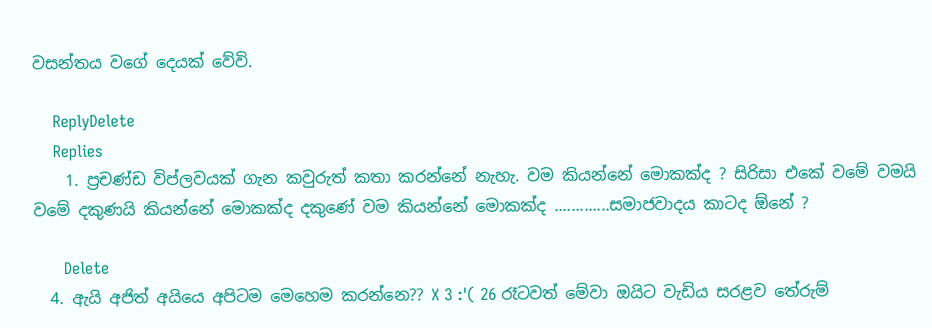වසන්තය වගේ දෙයක් වේවි.

    ReplyDelete
    Replies
    1. ප්‍රචණ්ඩ විප්ලවයක් ගැන කවුරුත් කතා කරන්නේ නැහැ. වම කියන්නේ මොකක්ද ? සිරිසා එකේ වමේ වමයි වමේ දකුණයි කියන්නේ මොකක්ද දකුණේ වම කියන්නේ මොකක්ද .............සමාජවාදය කාටද ඕනේ ?

      Delete
  4. ඇයි අජිත් අයියෙ අපිටම මෙහෙම කරන්නෙ?? X 3 :'( 26 රෑටවත් මේවා ඔයිට වැඩිය සරළව තේරුම්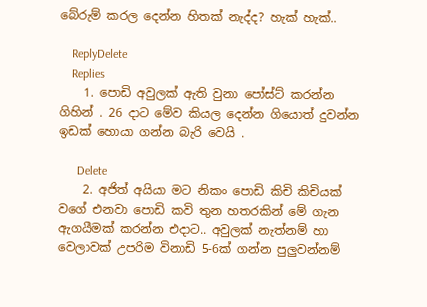බේරුම් කරල දෙන්න හිතක් නැද්ද? හැක් හැක්..

    ReplyDelete
    Replies
    1. පොඩි අවුලක් ඇති වුනා පෝස්ට් කරන්න ගිහින් . 26 දාට මේව කියල දෙන්න ගියොත් දුවන්න ඉඩක් හොයා ගන්න බැරි වෙයි .

      Delete
    2. අජිත් අයියා මට නිකං පොඩි කිචි කිචියක් වගේ එනවා පොඩි කවි තුන හතරකින් මේ ගැන ඇගයීමක් කරන්න එදාට.. අවුලක් නැත්නම් හා වෙලාවක් උපරිම විනාඩි 5-6ක් ගන්න පුලුවන්නම්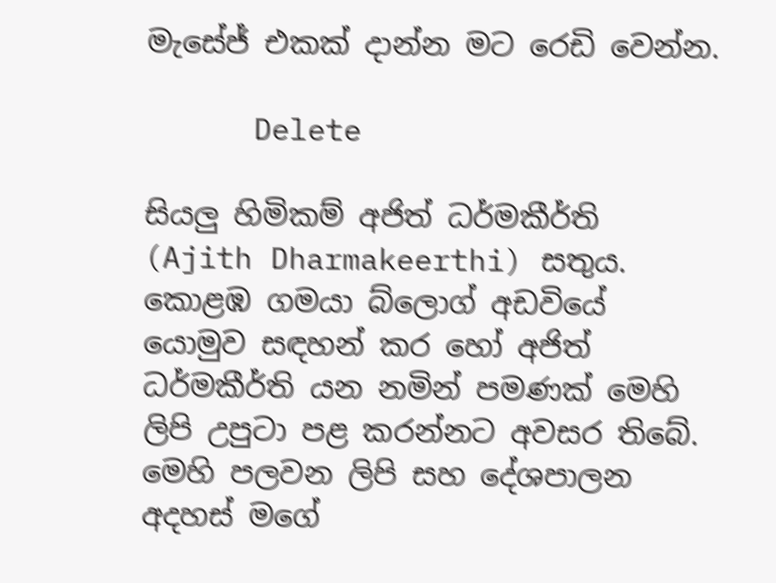මැසේජ් එකක් දාන්න මට රෙඩි වෙන්න.

      Delete

සියලු හිමිකම් අජිත් ධර්මකීර්ති (Ajith Dharmakeerthi) සතුය. කොළඹ ගමයා බ්ලොග් අඩවියේ යොමුව සඳහන් කර හෝ අජිත් ධර්මකීර්ති යන නමින් පමණක් මෙහි ලිපි උපුටා පළ කරන්නට අවසර තිබේ.
මෙහි පලවන ලිපි සහ දේශපාලන අදහස් මගේ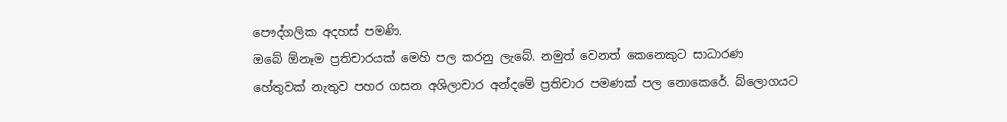පෞද්ගලික අදහස් පමණි.
ඔබේ ඕනෑම ප්‍රතිචාරයක් මෙහි පල කරනු ලැබේ. නමුත් වෙනත් කෙනෙකුට සාධාරණ හේතුවක් නැතුව පහර ගසන අශිලාචාර අන්දමේ ප්‍රතිචාර පමණක් පල නොකෙරේ. බ්ලොගයට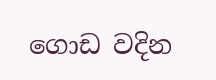ගොඩ වදින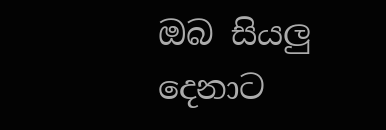ඔබ සියලු දෙනාට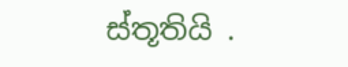ස්තූතියි .